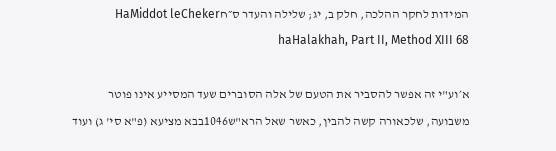המידות לחקר ההלכה, חלק ב, יג; שלילה והעדר ס״חHaMiddot leCheker haHalakhah, Part II, Method XIII 68

א׳וע"י זה אפשר להסביר את הטעם של אלה הסוברים שעד המסייע אינו פוטר משבועה, שלכאורה קשה להבין, כאשר שאל הרא"ש1046בבא מציעא (פ"א סי' ג) ועוד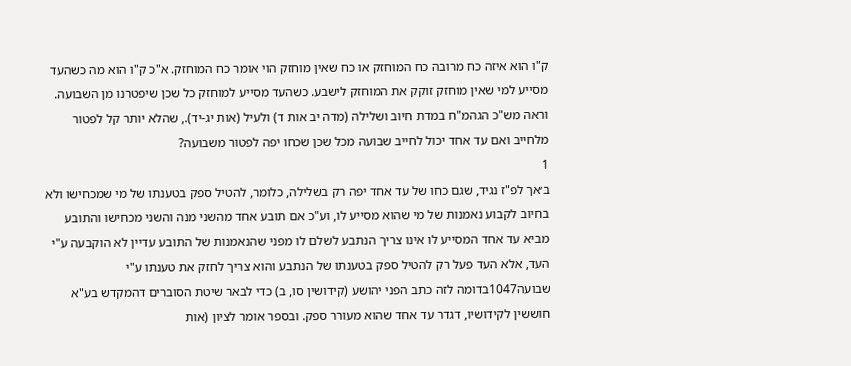ק"ו הוא איזה כח מרובה כח המוחזק או כח שאין מוחזק הוי אומר כח המוחזק. א"כ ק"ו הוא מה כשהעד מסייע למי שאין מוחזק זוקק את המוחזק לישבע. כשהעד מסייע למוחזק כל שכן שיפטרנו מן השבועה. וראה מש"כ הגהמ"ח במדת חיוב ושלילה (מדה יב אות ד) ולעיל (אות יג-יד)., שהלא יותר קל לפטור מלחייב ואם עד אחד יכול לחייב שבועה מכל שכן שכחו יפה לפטור משבועה?
1
ב׳אך לפ"ז נגיד, שגם כחו של עד אחד יפה רק בשלילה, כלומר, להטיל ספק בטענתו של מי שמכחישו ולא בחיוב לקבוע נאמנות של מי שהוא מסייע לו, וע"כ אם תובע אחד מהשני מנה והשני מכחישו והתובע מביא עד אחד המסייע לו אינו צריך הנתבע לשלם לו מפני שהנאמנות של התובע עדיין לא הוקבעה ע"י העד, אלא העד פעל רק להטיל ספק בטענתו של הנתבע והוא צריך לחזק את טענתו ע"י שבועה1047בדומה לזה כתב הפני יהושע (קידושין סו, ב) כדי לבאר שיטת הסוברים דהמקדש בע"א חוששין לקידושיו, דגדר עד אחד שהוא מעורר ספק. ובספר אומר לציון (אות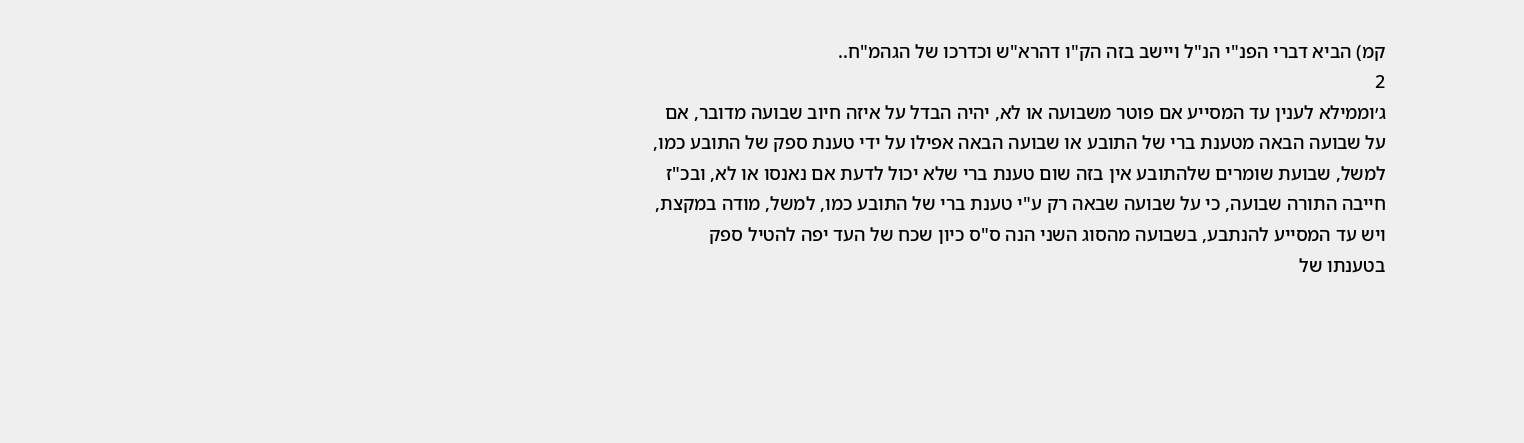קמ) הביא דברי הפנ"י הנ"ל ויישב בזה הק"ו דהרא"ש וכדרכו של הגהמ"ח..
2
ג׳וממילא לענין עד המסייע אם פוטר משבועה או לא, יהיה הבדל על איזה חיוב שבועה מדובר, אם על שבועה הבאה מטענת ברי של התובע או שבועה הבאה אפילו על ידי טענת ספק של התובע כמו, למשל, שבועת שומרים שלהתובע אין בזה שום טענת ברי שלא יכול לדעת אם נאנסו או לא, ובכ"ז חייבה התורה שבועה, כי על שבועה שבאה רק ע"י טענת ברי של התובע כמו, למשל, מודה במקצת, ויש עד המסייע להנתבע, בשבועה מהסוג השני הנה ס"ס כיון שכח של העד יפה להטיל ספק בטענתו של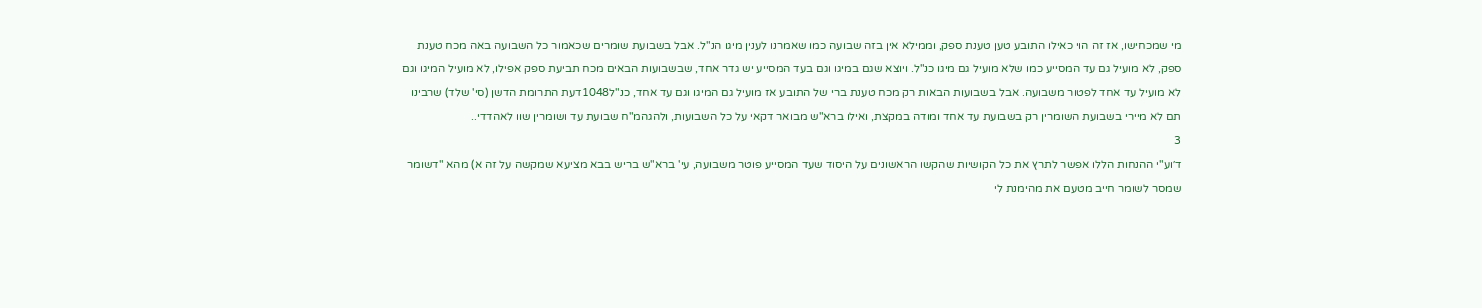מי שמכחישו, אז זה הוי כאילו התובע טען טענת ספק, וממילא אין בזה שבועה כמו שאמרנו לענין מיגו הנ"ל. אבל בשבועת שומרים שכאמור כל השבועה באה מכח טענת ספק, לא מועיל גם עד המסייע כמו שלא מועיל גם מיגו כנ"ל. ויוצא שגם במיגו וגם בעד המסייע יש גדר אחד, שבשבועות הבאים מכח תביעת ספק אפילו, לא מועיל המיגו וגם לא מועיל עד אחד לפטור משבועה. אבל בשבועות הבאות רק מכח טענת ברי של התובע אז מועיל גם המיגו וגם עד אחד, כנ"ל1048דעת התרומת הדשן (סי' שלד) שרבינו תם לא מיירי בשבועת השומרין רק בשבועת עד אחד ומודה במקצת, ואילו ברא"ש מבואר דקאי על כל השבועות, ולהגהמ"ח שבועת עד ושומרין שוו לאהדדי..
3
ד׳וע"י ההנחות הללו אפשר לתרץ את כל הקושיות שהקשו הראשונים על היסוד שעד המסייע פוטר משבועה, עי' ברא"ש בריש בבא מציעא שמקשה על זה א) מהא "דשומר שמסר לשומר חייב מטעם את מהימנת לי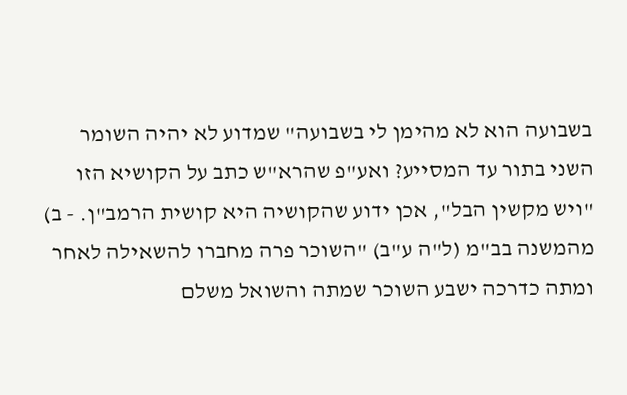בשבועה הוא לא מהימן לי בשבועה" שמדוע לא יהיה השומר השני בתור עד המסייע? ואע"פ שהרא"ש כתב על הקושיא הזו "ויש מקשין הבל", אכן ידוע שהקושיה היא קושית הרמב"ן. - ב) מהמשנה בב"מ (ל"ה ע"ב) "השוכר פרה מחברו להשאילה לאחר ומתה כדרכה ישבע השוכר שמתה והשואל משלם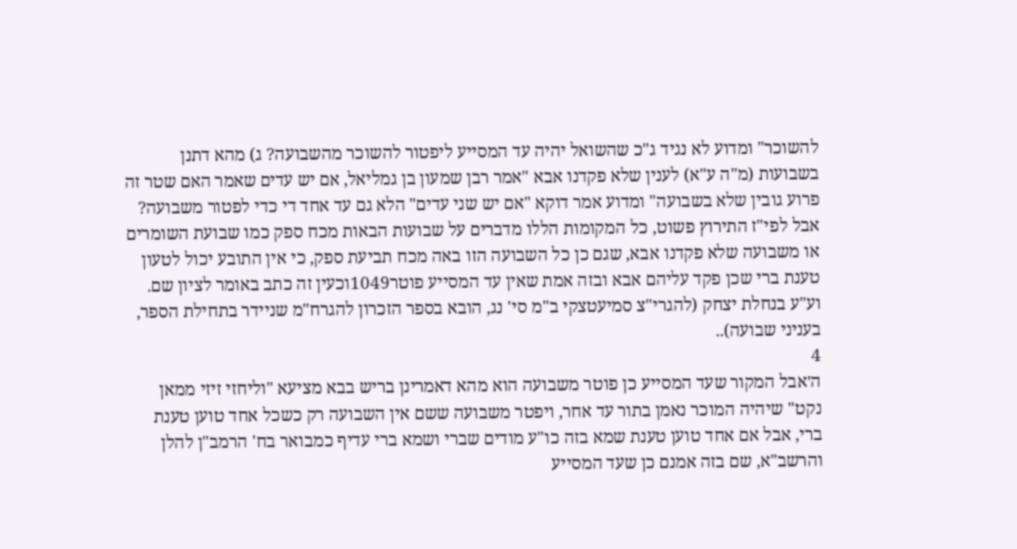להשוכר" ומדוע לא נגיד ג"כ שהשואל יהיה עד המסייע ליפטור להשוכר מהשבועה? ג) מהא דתנן בשבועות (מ"ה ע"א) לענין שלא פקדנו אבא "אמר רבן שמעון בן גמליאל, אם יש עדים שאמר האם שטר זה פרוע גובין שלא בשבועה" ומדוע אמר דוקא "אם יש שני עדים" הלא גם עד אחד די כדי לפטור משבועה? אבל לפי"ז התירוץ פשוט, כל המקומות הללו מדברים על שבועות הבאות מכח ספק כמו שבועת השומרים או משבועה שלא פקדנו אבא, שגם כן כל השבועה הזו באה מכח תביעת ספק, כי אין התובע יכול לטעון טענת ברי שכן פקד עליהם אבא ובזה אמת שאין עד המסייע פוטר1049וכעין זה כתב באומר לציון שם. וע"ע בנחלת יצחק (להגרי"צ סמיעטצקי ב"מ סי' נג, הובא בספר הזכרון להגרח"מ שניידר בתחילת הספר, בעניני שבועה)..
4
ה׳אבל המקור שעד המסייע כן פוטר משבועה הוא מהא דאמרינן בריש בבא מציעא "וליחזי זיזי ממאן נקט" שיהיה המוכר נאמן בתור עד אחר, ויפטר משבועה ששם אין השבועה רק כשכל אחד טוען טענת ברי, אבל אם אחד טוען טענת שמא בזה כו"ע מודים שברי ושמא ברי עדיף כמבואר בח' הרמב"ן להלן והרשב"א, שם בזה אמנם כן שעד המסייע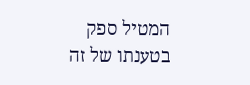המטיל ספק בטענתו של זה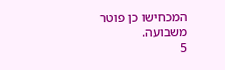המכחישו כן פוטר משבועה.
5